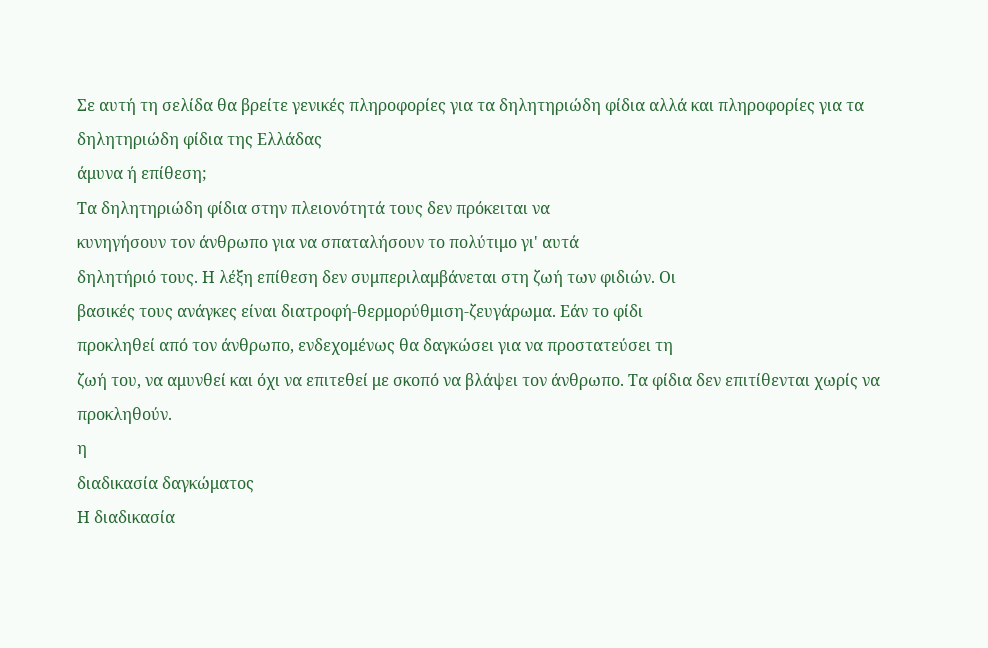Σε αυτή τη σελίδα θα βρείτε γενικές πληροφορίες για τα δηλητηριώδη φίδια αλλά και πληροφορίες για τα δηλητηριώδη φίδια της Ελλάδας
άμυνα ή επίθεση;
Τα δηλητηριώδη φίδια στην πλειονότητά τους δεν πρόκειται να
κυνηγήσουν τον άνθρωπο για να σπαταλήσουν το πολύτιμο γι' αυτά
δηλητήριό τους. Η λέξη επίθεση δεν συμπεριλαμβάνεται στη ζωή των φιδιών. Οι
βασικές τους ανάγκες είναι διατροφή-θερμορύθμιση-ζευγάρωμα. Εάν το φίδι
προκληθεί από τον άνθρωπο, ενδεχομένως θα δαγκώσει για να προστατεύσει τη
ζωή του, να αμυνθεί και όχι να επιτεθεί με σκοπό να βλάψει τον άνθρωπο. Τα φίδια δεν επιτίθενται χωρίς να
προκληθούν.
η
διαδικασία δαγκώματος
Η διαδικασία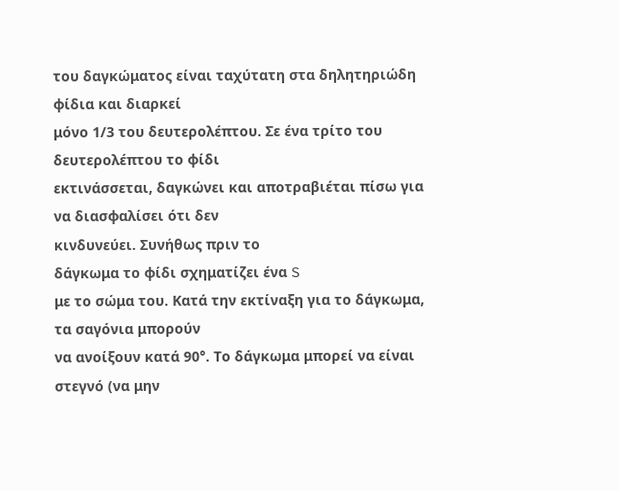του δαγκώματος είναι ταχύτατη στα δηλητηριώδη φίδια και διαρκεί
μόνο 1/3 του δευτερολέπτου. Σε ένα τρίτο του δευτερολέπτου το φίδι
εκτινάσσεται, δαγκώνει και αποτραβιέται πίσω για να διασφαλίσει ότι δεν
κινδυνεύει. Συνήθως πριν το
δάγκωμα το φίδι σχηματίζει ένα S
με το σώμα του. Κατά την εκτίναξη για το δάγκωμα, τα σαγόνια μπορούν
να ανοίξουν κατά 90°. Το δάγκωμα μπορεί να είναι στεγνό (να μην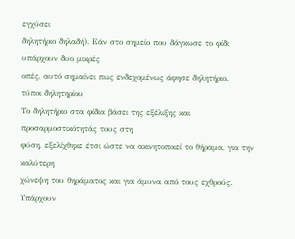εγχύσει
δηλητήριο δηλαδή). Εάν στο σημείο που δάγκωσε το φίδι υπάρχουν δυο μικρές
οπές, αυτό σημαίνει πως ενδεχομένως άφησε δηλητήριο.
τύποι δηλητηρίου
Το δηλητήριο στα φίδια βάσει της εξέλιξης και προσαρμοστικότητάς τους στη
φύση, εξελίχθηκε έτσι ώστε να ακινητοποιεί το θήραμα, για την καλύτερη
χώνεψη του θηράματος και για άμυνα από τους εχθρούς.
Υπάρχουν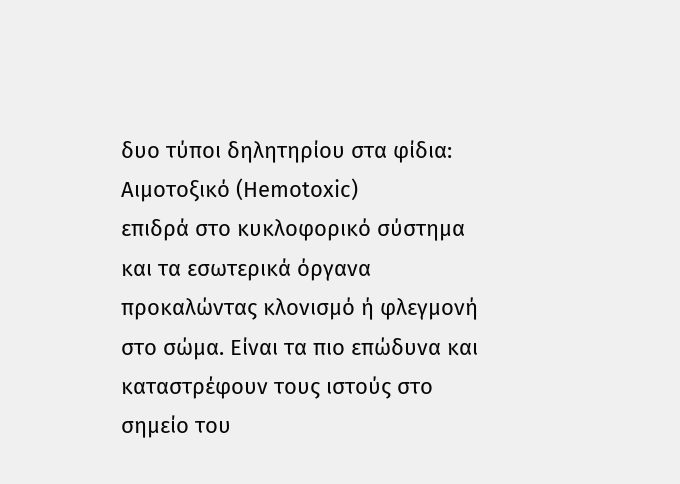δυο τύποι δηλητηρίου στα φίδια:
Αιμοτοξικό (Hemotoxic)
επιδρά στο κυκλοφορικό σύστημα και τα εσωτερικά όργανα
προκαλώντας κλονισμό ή φλεγμονή στο σώμα. Είναι τα πιο επώδυνα και
καταστρέφουν τους ιστούς στο σημείο του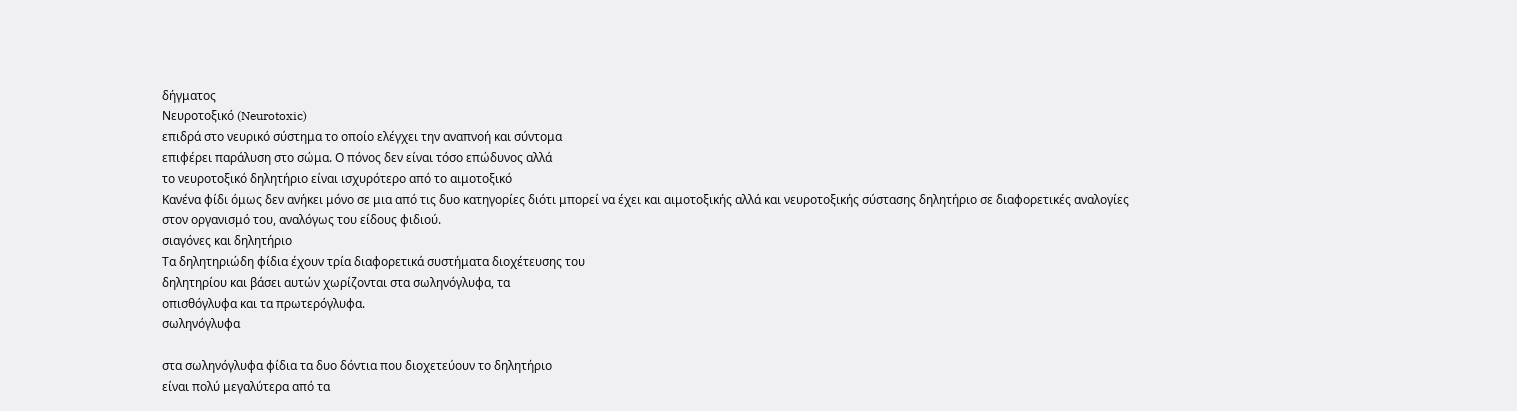δήγματος
Νευροτοξικό (Neurotoxic)
επιδρά στο νευρικό σύστημα το οποίο ελέγχει την αναπνοή και σύντομα
επιφέρει παράλυση στο σώμα. Ο πόνος δεν είναι τόσο επώδυνος αλλά
το νευροτοξικό δηλητήριο είναι ισχυρότερο από το αιμοτοξικό
Κανένα φίδι όμως δεν ανήκει μόνο σε μια από τις δυο κατηγορίες διότι μπορεί να έχει και αιμοτοξικής αλλά και νευροτοξικής σύστασης δηλητήριο σε διαφορετικές αναλογίες στον οργανισμό του, αναλόγως του είδους φιδιού.
σιαγόνες και δηλητήριο
Τα δηλητηριώδη φίδια έχουν τρία διαφορετικά συστήματα διοχέτευσης του
δηλητηρίου και βάσει αυτών χωρίζονται στα σωληνόγλυφα, τα
οπισθόγλυφα και τα πρωτερόγλυφα.
σωληνόγλυφα

στα σωληνόγλυφα φίδια τα δυο δόντια που διοχετεύουν το δηλητήριο
είναι πολύ μεγαλύτερα από τα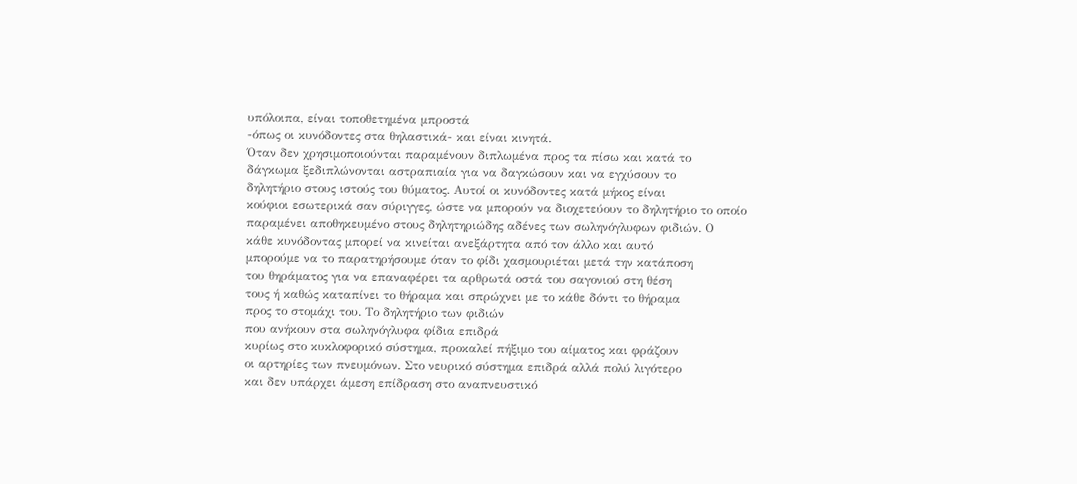υπόλοιπα, είναι τοποθετημένα μπροστά
-όπως οι κυνόδοντες στα θηλαστικά- και είναι κινητά.
Όταν δεν χρησιμοποιούνται παραμένουν διπλωμένα προς τα πίσω και κατά το
δάγκωμα ξεδιπλώνονται αστραπιαία για να δαγκώσουν και να εγχύσουν το
δηλητήριο στους ιστούς του θύματος. Αυτοί οι κυνόδοντες κατά μήκος είναι
κούφιοι εσωτερικά σαν σύριγγες, ώστε να μπορούν να διοχετεύουν το δηλητήριο το οποίο
παραμένει αποθηκευμένο στους δηλητηριώδης αδένες των σωληνόγλυφων φιδιών. Ο
κάθε κυνόδοντας μπορεί να κινείται ανεξάρτητα από τον άλλο και αυτό
μπορούμε να το παρατηρήσουμε όταν το φίδι χασμουριέται μετά την κατάποση
του θηράματος για να επαναφέρει τα αρθρωτά οστά του σαγονιού στη θέση
τους ή καθώς καταπίνει το θήραμα και σπρώχνει με το κάθε δόντι το θήραμα
προς το στομάχι του. Το δηλητήριο των φιδιών
που ανήκουν στα σωληνόγλυφα φίδια επιδρά
κυρίως στο κυκλοφορικό σύστημα, προκαλεί πήξιμο του αίματος και φράζουν
οι αρτηρίες των πνευμόνων. Στο νευρικό σύστημα επιδρά αλλά πολύ λιγότερο
και δεν υπάρχει άμεση επίδραση στο αναπνευστικό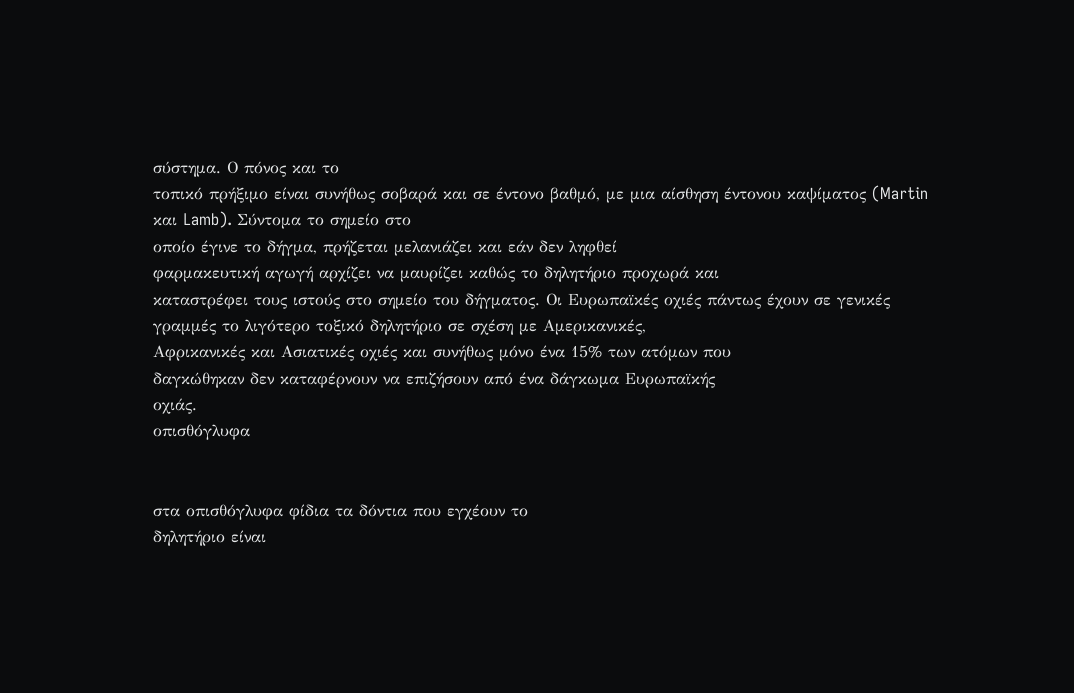σύστημα. Ο πόνος και το
τοπικό πρήξιμο είναι συνήθως σοβαρά και σε έντονο βαθμό, με μια αίσθηση έντονου καψίματος (Martin
και Lamb). Σύντομα το σημείο στο
οποίο έγινε το δήγμα, πρήζεται μελανιάζει και εάν δεν ληφθεί
φαρμακευτική αγωγή αρχίζει να μαυρίζει καθώς το δηλητήριο προχωρά και
καταστρέφει τους ιστούς στο σημείο του δήγματος. Οι Ευρωπαϊκές οχιές πάντως έχουν σε γενικές
γραμμές το λιγότερο τοξικό δηλητήριο σε σχέση με Αμερικανικές,
Αφρικανικές και Ασιατικές οχιές και συνήθως μόνο ένα 15% των ατόμων που
δαγκώθηκαν δεν καταφέρνουν να επιζήσουν από ένα δάγκωμα Ευρωπαϊκής
οχιάς.
οπισθόγλυφα


στα οπισθόγλυφα φίδια τα δόντια που εγχέουν το
δηλητήριο είναι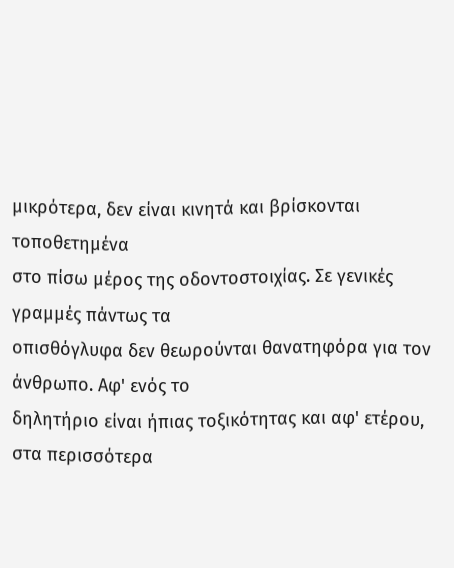μικρότερα, δεν είναι κινητά και βρίσκονται τοποθετημένα
στο πίσω μέρος της οδοντοστοιχίας. Σε γενικές γραμμές πάντως τα
οπισθόγλυφα δεν θεωρούνται θανατηφόρα για τον άνθρωπο. Αφ' ενός το
δηλητήριο είναι ήπιας τοξικότητας και αφ' ετέρου, στα περισσότερα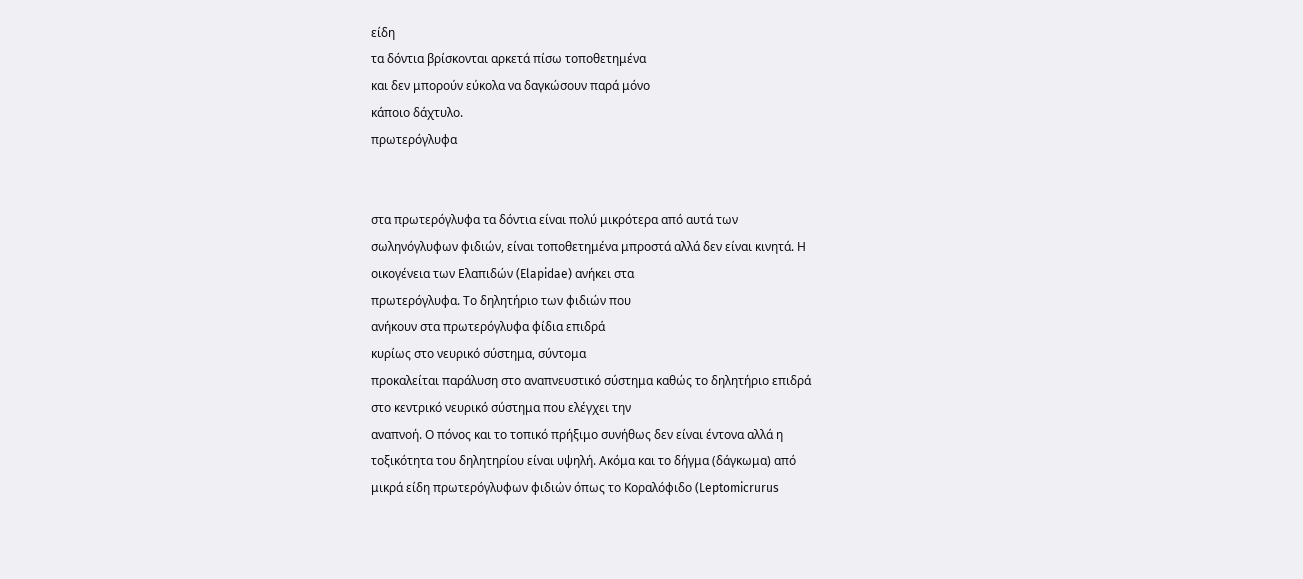είδη
τα δόντια βρίσκονται αρκετά πίσω τοποθετημένα
και δεν μπορούν εύκολα να δαγκώσουν παρά μόνο
κάποιο δάχτυλο.
πρωτερόγλυφα


στα πρωτερόγλυφα τα δόντια είναι πολύ μικρότερα από αυτά των
σωληνόγλυφων φιδιών, είναι τοποθετημένα μπροστά αλλά δεν είναι κινητά. Η
οικογένεια των Ελαπιδών (Elapidae) ανήκει στα
πρωτερόγλυφα. Το δηλητήριο των φιδιών που
ανήκουν στα πρωτερόγλυφα φίδια επιδρά
κυρίως στο νευρικό σύστημα, σύντομα
προκαλείται παράλυση στο αναπνευστικό σύστημα καθώς το δηλητήριο επιδρά
στο κεντρικό νευρικό σύστημα που ελέγχει την
αναπνοή. Ο πόνος και το τοπικό πρήξιμο συνήθως δεν είναι έντονα αλλά η
τοξικότητα του δηλητηρίου είναι υψηλή. Ακόμα και το δήγμα (δάγκωμα) από
μικρά είδη πρωτερόγλυφων φιδιών όπως το Κοραλόφιδο (Leptomicrurus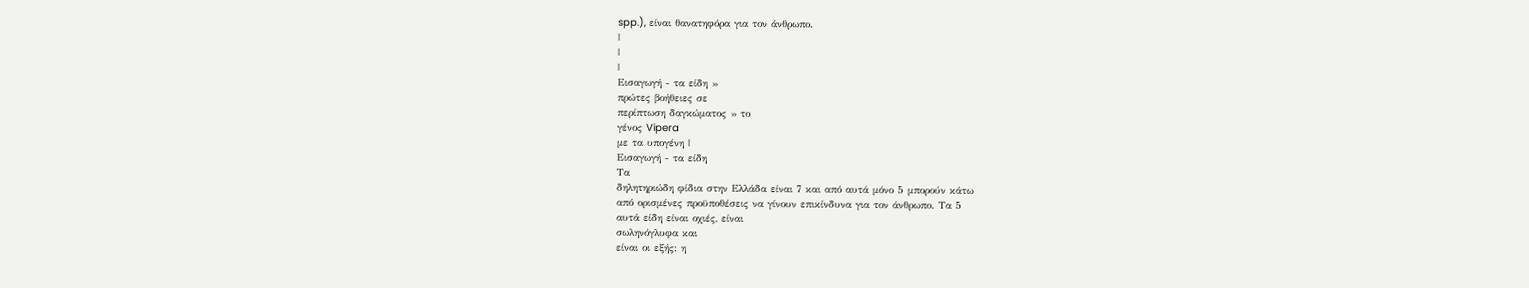spp.), είναι θανατηφόρα για τον άνθρωπο.
|
|
|
Εισαγωγή - τα είδη »
πρώτες βοήθειες σε
περίπτωση δαγκώματος » το
γένος Vipera
με τα υπογένη |
Εισαγωγή - τα είδη
Τα
δηλητηριώδη φίδια στην Ελλάδα είναι 7 και από αυτά μόνο 5 μπορούν κάτω
από ορισμένες προϋποθέσεις να γίνουν επικίνδυνα για τον άνθρωπο. Τα 5
αυτά είδη είναι οχιές, είναι
σωληνόγλυφα και
είναι οι εξής: η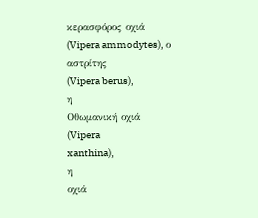κερασφόρος οχιά
(Vipera ammodytes), ο
αστρίτης
(Vipera berus),
η
Οθωμανική οχιά
(Vipera
xanthina),
η
οχιά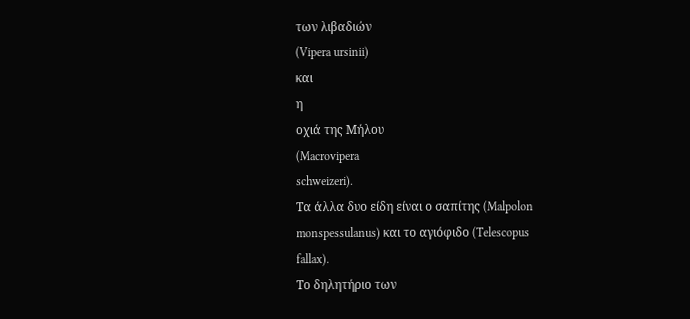των λιβαδιών
(Vipera ursinii)
και
η
οχιά της Μήλου
(Macrovipera
schweizeri).
Τα άλλα δυο είδη είναι ο σαπίτης (Malpolon
monspessulanus) και το αγιόφιδο (Telescopus
fallax).
Το δηλητήριο των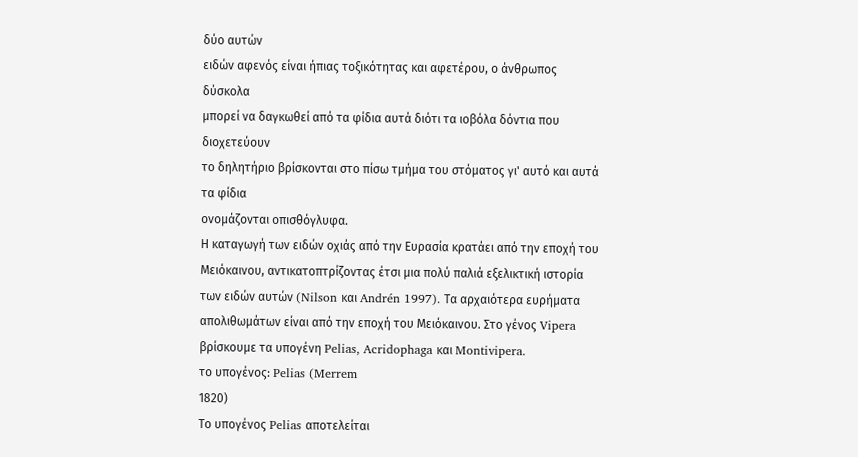δύο αυτών
ειδών αφενός είναι ήπιας τοξικότητας και αφετέρου, ο άνθρωπος δύσκολα
μπορεί να δαγκωθεί από τα φίδια αυτά διότι τα ιοβόλα δόντια που διοχετεύουν
το δηλητήριο βρίσκονται στο πίσω τμήμα του στόματος γι' αυτό και αυτά
τα φίδια
ονομάζονται οπισθόγλυφα.
Η καταγωγή των ειδών οχιάς από την Ευρασία κρατάει από την εποχή του Μειόκαινου, αντικατοπτρίζοντας έτσι μια πολύ παλιά εξελικτική ιστορία των ειδών αυτών (Nilson και Andrén 1997). Τα αρχαιότερα ευρήματα απολιθωμάτων είναι από την εποχή του Μειόκαινου. Στο γένος Vipera βρίσκουμε τα υπογένη Pelias, Acridophaga και Montivipera.
το υπογένος: Pelias (Merrem
1820)
Το υπογένος Pelias αποτελείται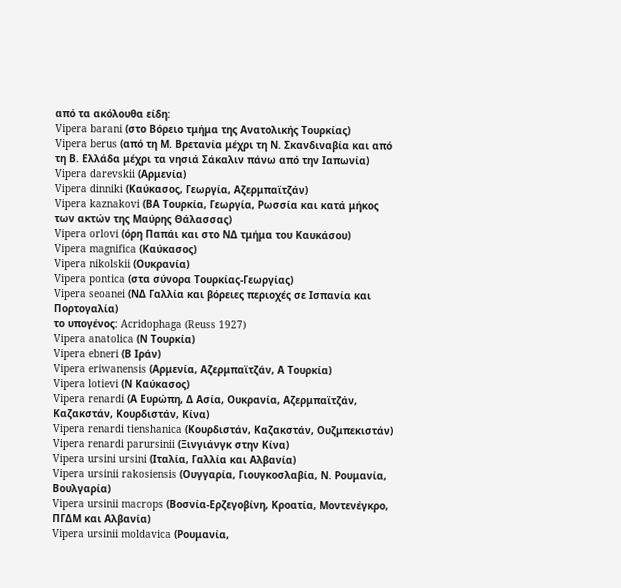από τα ακόλουθα είδη:
Vipera barani (στο Βόρειο τμήμα της Ανατολικής Τουρκίας)
Vipera berus (από τη Μ. Βρετανία μέχρι τη Ν. Σκανδιναβία και από τη Β. Ελλάδα μέχρι τα νησιά Σάκαλιν πάνω από την Ιαπωνία)
Vipera darevskii (Αρμενία)
Vipera dinniki (Καύκασος, Γεωργία, Αζερμπαϊτζάν)
Vipera kaznakovi (ΒΑ Τουρκία, Γεωργία, Ρωσσία και κατά μήκος των ακτών της Μαύρης Θάλασσας)
Vipera orlovi (όρη Παπάι και στο ΝΔ τμήμα του Καυκάσου)
Vipera magnifica (Καύκασος)
Vipera nikolskii (Ουκρανία)
Vipera pontica (στα σύνορα Τουρκίας-Γεωργίας)
Vipera seoanei (ΝΔ Γαλλία και βόρειες περιοχές σε Ισπανία και Πορτογαλία)
το υπογένος: Acridophaga (Reuss 1927)
Vipera anatolica (Ν Τουρκία)
Vipera ebneri (Β Ιράν)
Vipera eriwanensis (Αρμενία, Αζερμπαϊτζάν, Α Τουρκία)
Vipera lotievi (Ν Καύκασος)
Vipera renardi (Α Ευρώπη, Δ Ασία, Ουκρανία, Αζερμπαϊτζάν, Καζακστάν, Κουρδιστάν, Κίνα)
Vipera renardi tienshanica (Κουρδιστάν, Καζακστάν, Ουζμπεκιστάν)
Vipera renardi parursinii (Ξινγιάνγκ στην Κίνα)
Vipera ursini ursini (Ιταλία, Γαλλία και Αλβανία)
Vipera ursinii rakosiensis (Ουγγαρία, Γιουγκοσλαβία, Ν. Ρουμανία, Βουλγαρία)
Vipera ursinii macrops (Βοσνία-Ερζεγοβίνη, Κροατία, Μοντενέγκρο, ΠΓΔΜ και Αλβανία)
Vipera ursinii moldavica (Ρουμανία,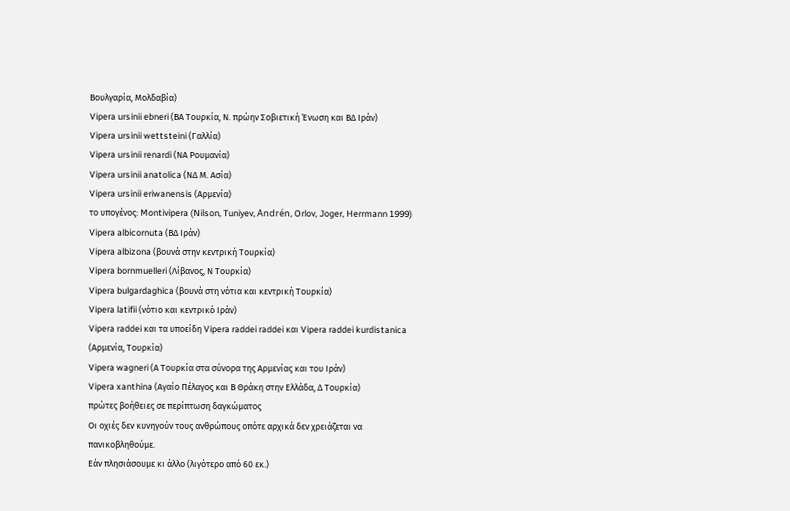Βουλγαρία, Μολδαβία)
Vipera ursinii ebneri (ΒΑ Τουρκία, Ν. πρώην Σοβιετική Ένωση και ΒΔ Ιράν)
Vipera ursinii wettsteini (Γαλλία)
Vipera ursinii renardi (ΝΑ Ρουμανία)
Vipera ursinii anatolica (ΝΔ Μ. Ασία)
Vipera ursinii eriwanensis (Αρμενία)
το υπογένος: Montivipera (Nilson, Tuniyev, Andrén, Orlov, Joger, Herrmann 1999)
Vipera albicornuta (ΒΔ Ιράν)
Vipera albizona (βουνά στην κεντρική Τουρκία)
Vipera bornmuelleri (Λίβανος, Ν Τουρκία)
Vipera bulgardaghica (βουνά στη νότια και κεντρική Τουρκία)
Vipera latifii (νότιο και κεντρικό Ιράν)
Vipera raddei και τα υποείδη Vipera raddei raddei και Vipera raddei kurdistanica (Αρμενία, Τουρκία)
Vipera wagneri (Α Τουρκία στα σύνορα της Αρμενίας και του Ιράν)
Vipera xanthina (Αγαίο Πέλαγος και Β Θράκη στην Ελλάδα, Δ Τουρκία)
πρώτες βοήθειες σε περίπτωση δαγκώματος
Οι οχιές δεν κυνηγούν τους ανθρώπους οπότε αρχικά δεν χρειάζεται να
πανικοβληθούμε.
Εάν πλησιάσουμε κι άλλο (λιγότερο από 60 εκ.)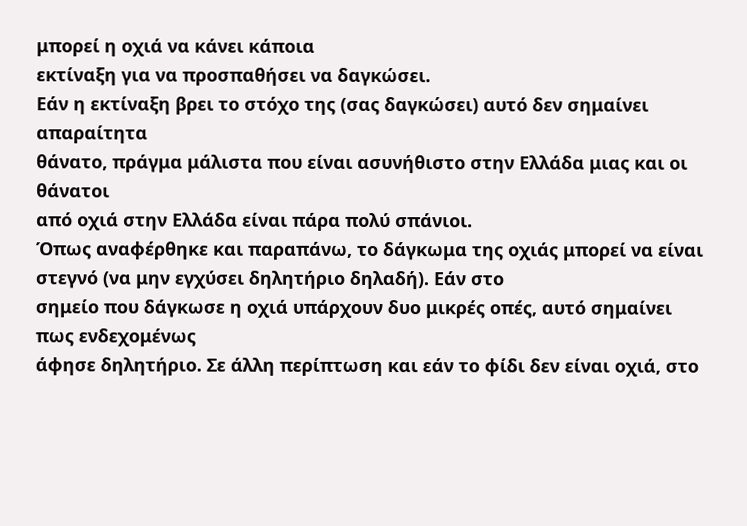μπορεί η οχιά να κάνει κάποια
εκτίναξη για να προσπαθήσει να δαγκώσει.
Εάν η εκτίναξη βρει το στόχο της (σας δαγκώσει) αυτό δεν σημαίνει απαραίτητα
θάνατο, πράγμα μάλιστα που είναι ασυνήθιστο στην Ελλάδα μιας και οι θάνατοι
από οχιά στην Ελλάδα είναι πάρα πολύ σπάνιοι.
Όπως αναφέρθηκε και παραπάνω, το δάγκωμα της οχιάς μπορεί να είναι στεγνό (να μην εγχύσει δηλητήριο δηλαδή). Εάν στο
σημείο που δάγκωσε η οχιά υπάρχουν δυο μικρές οπές, αυτό σημαίνει πως ενδεχομένως
άφησε δηλητήριο. Σε άλλη περίπτωση και εάν το φίδι δεν είναι οχιά, στο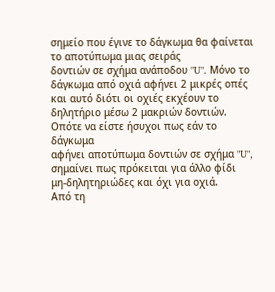σημείο που έγινε το δάγκωμα θα φαίνεται το αποτύπωμα μιας σειράς
δοντιών σε σχήμα ανάποδου "U". Μόνο το
δάγκωμα από οχιά αφήνει 2 μικρές οπές και αυτό διότι οι οχιές εκχέουν το
δηλητήριο μέσω 2 μακριών δοντιών. Οπότε να είστε ήσυχοι πως εάν το δάγκωμα
αφήνει αποτύπωμα δοντιών σε σχήμα "U", σημαίνει πως πρόκειται για άλλο φίδι
μη-δηλητηριώδες και όχι για οχιά.
Από τη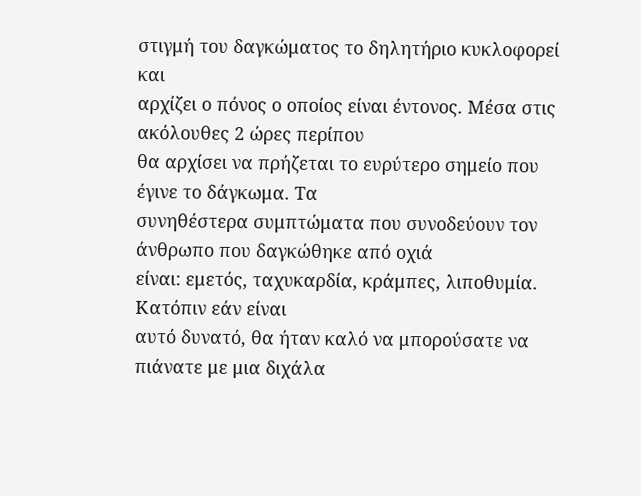στιγμή του δαγκώματος το δηλητήριο κυκλοφορεί και
αρχίζει ο πόνος ο οποίος είναι έντονος. Μέσα στις ακόλουθες 2 ώρες περίπου
θα αρχίσει να πρήζεται το ευρύτερο σημείο που έγινε το δάγκωμα. Τα
συνηθέστερα συμπτώματα που συνοδεύουν τον άνθρωπο που δαγκώθηκε από οχιά
είναι: εμετός, ταχυκαρδία, κράμπες, λιποθυμία.
Κατόπιν εάν είναι
αυτό δυνατό, θα ήταν καλό να μπορούσατε να πιάνατε με μια διχάλα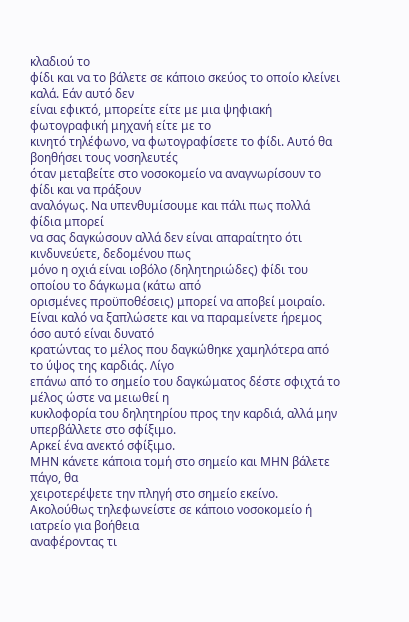κλαδιού το
φίδι και να το βάλετε σε κάποιο σκεύος το οποίο κλείνει καλά. Εάν αυτό δεν
είναι εφικτό, μπορείτε είτε με μια ψηφιακή φωτογραφική μηχανή είτε με το
κινητό τηλέφωνο, να φωτογραφίσετε το φίδι. Αυτό θα βοηθήσει τους νοσηλευτές
όταν μεταβείτε στο νοσοκομείο να αναγνωρίσουν το φίδι και να πράξουν
αναλόγως. Να υπενθυμίσουμε και πάλι πως πολλά φίδια μπορεί
να σας δαγκώσουν αλλά δεν είναι απαραίτητο ότι κινδυνεύετε, δεδομένου πως
μόνο η οχιά είναι ιοβόλο (δηλητηριώδες) φίδι του οποίου το δάγκωμα (κάτω από
ορισμένες προϋποθέσεις) μπορεί να αποβεί μοιραίο.
Είναι καλό να ξαπλώσετε και να παραμείνετε ήρεμος όσο αυτό είναι δυνατό
κρατώντας το μέλος που δαγκώθηκε χαμηλότερα από το ύψος της καρδιάς. Λίγο
επάνω από το σημείο του δαγκώματος δέστε σφιχτά το μέλος ώστε να μειωθεί η
κυκλοφορία του δηλητηρίου προς την καρδιά, αλλά μην υπερβάλλετε στο σφίξιμο.
Αρκεί ένα ανεκτό σφίξιμο.
ΜΗΝ κάνετε κάποια τομή στο σημείο και ΜΗΝ βάλετε πάγο, θα
χειροτερέψετε την πληγή στο σημείο εκείνο.
Ακολούθως τηλεφωνείστε σε κάποιο νοσοκομείο ή ιατρείο για βοήθεια
αναφέροντας τι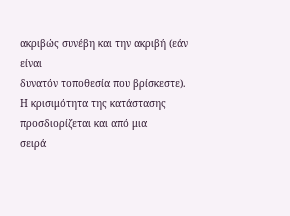ακριβώς συνέβη και την ακριβή (εάν είναι
δυνατόν τοποθεσία που βρίσκεστε).
Η κρισιμότητα της κατάστασης προσδιορίζεται και από μια
σειρά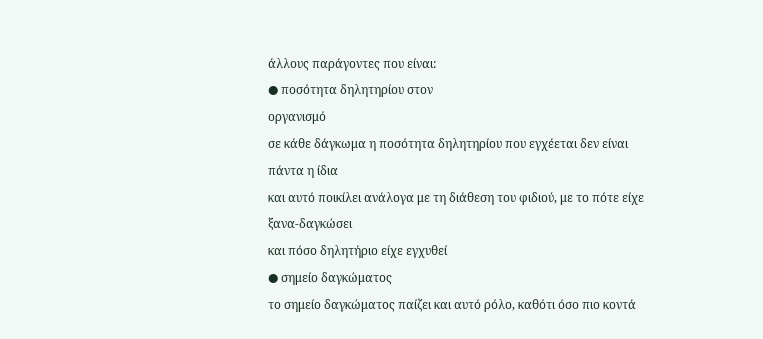άλλους παράγοντες που είναι:
● ποσότητα δηλητηρίου στον
οργανισμό
σε κάθε δάγκωμα η ποσότητα δηλητηρίου που εγχέεται δεν είναι πάντα η ίδια
και αυτό ποικίλει ανάλογα με τη διάθεση του φιδιού, με το πότε είχε ξανα-δαγκώσει
και πόσο δηλητήριο είχε εγχυθεί
● σημείο δαγκώματος
το σημείο δαγκώματος παίζει και αυτό ρόλο, καθότι όσο πιο κοντά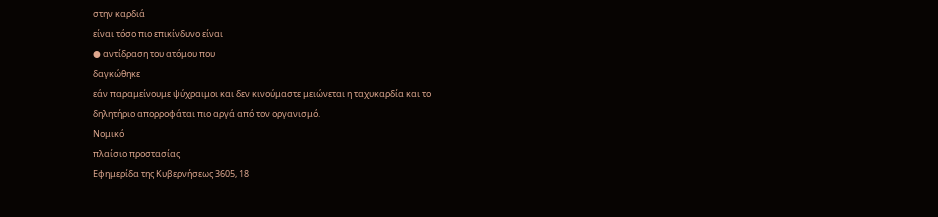στην καρδιά
είναι τόσο πιο επικίνδυνο είναι
● αντίδραση του ατόμου που
δαγκώθηκε
εάν παραμείνουμε ψύχραιμοι και δεν κινούμαστε μειώνεται η ταχυκαρδία και το
δηλητήριο απορροφάται πιο αργά από τον οργανισμό.
Νομικό
πλαίσιο προστασίας
Εφημερίδα της Κυβερνήσεως 3605, 18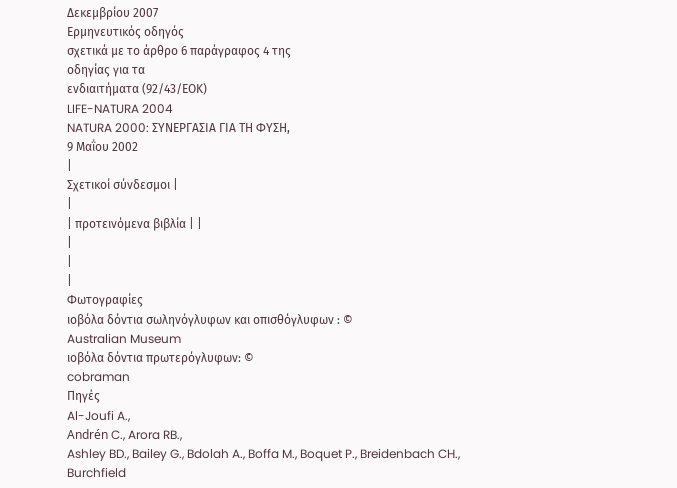Δεκεμβρίου 2007
Ερμηνευτικός οδηγός
σχετικά με το άρθρο 6 παράγραφος 4 της
οδηγίας για τα
ενδιαιτήματα (92/43/ΕΟΚ)
LIFE-NATURA 2004
NATURA 2000: ΣΥΝΕΡΓΑΣΙΑ ΓΙΑ ΤΗ ΦΥΣΗ,
9 Μαΐου 2002
|
Σχετικοί σύνδεσμοι |
|
| προτεινόμενα βιβλία | |
|
|
|
Φωτογραφίες
ιοβόλα δόντια σωληνόγλυφων και οπισθόγλυφων : ©
Australian Museum
ιοβόλα δόντια πρωτερόγλυφων: ©
cobraman
Πηγές
Al-Joufi A.,
Andrén C., Arora RB.,
Ashley BD., Bailey G., Bdolah A., Boffa M., Boquet P., Breidenbach CH.,
Burchfield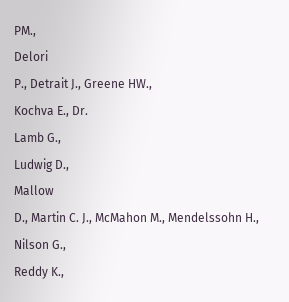PM.,
Delori
P., Detrait J., Greene HW.,
Kochva E., Dr.
Lamb G.,
Ludwig D.,
Mallow
D., Martin C. J., McMahon M., Mendelssohn H., Nilson G.,
Reddy K.,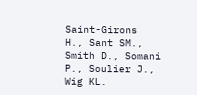Saint-Girons
H., Sant SM., Smith D., Somani P., Soulier J., Wig KL.